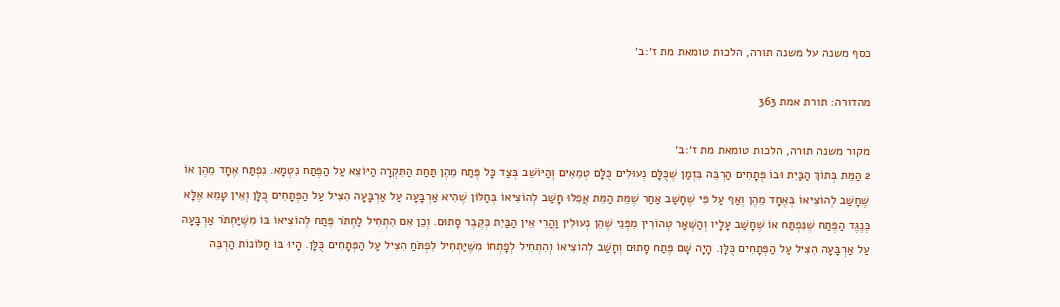כסף משנה על משנה תורה, הלכות טומאת מת ז׳:ב׳

מהדורה: תורת אמת 363

מקור משנה תורה, הלכות טומאת מת ז׳:ב׳
2 הַמֵּת בְּתוֹךְ הַבַּיִת וּבוֹ פְּתָחִים הַרְבֵּה בִּזְמַן שֶׁכֻּלָּם נְעוּלִים כֻּלָּם טְמֵאִים וְהַיּוֹשֵׁב בְּצַד כָּל פֶּתַח מֵהֶן תַּחַת הַתִּקְרָה הַיּוֹצֵא עַל הַפֶּתַח נִטְמָא. נִפְתַּח אֶחָד מֵהֶן אוֹ שֶׁחָשַׁב לְהוֹצִיאוֹ בְּאֶחָד מֵהֶן וְאַף עַל פִּי שֶׁחָשַׁב אַחַר שֶׁמֵּת הַמֵּת אֲפִלּוּ חָשַׁב לְהוֹצִיאוֹ בְּחַלּוֹן שֶׁהִיא אַרְבָּעָה עַל אַרְבָּעָה הִצִּיל עַל הַפְּתָחִים כֻּלָּן וְאֵין טָמֵא אֶלָּא כְּנֶגֶד הַפֶּתַח שֶׁנִּפְתַּח אוֹ שֶׁחָשַׁב עָלָיו וְהַשְּׁאָר טְהוֹרִין מִפְּנֵי שֶׁהֵן נְעוּלִין וַהֲרֵי אֵין הַבַּיִת כְּקֶבֶר סָתוּם. וְכֵן אִם הִתְחִיל לַחְתֹּר פֶּתַח לְהוֹצִיאוֹ בּוֹ מִשֶּׁיַּחְתֹּר אַרְבָּעָה עַל אַרְבָּעָה הִצִּיל עַל הַפְּתָחִים כֻּלָּן. הָיָה שָׁם פֶּתַח סָתוּם וְחָשַׁב לְהוֹצִיאוֹ וְהִתְחִיל לְפָתְחוֹ מִשֶּׁיַּתְחִיל לִפְתֹּחַ הִצִּיל עַל הַפְּתָחִים כֻּלָּן. הָיוּ בּוֹ חַלּוֹנוֹת הַרְבֵּה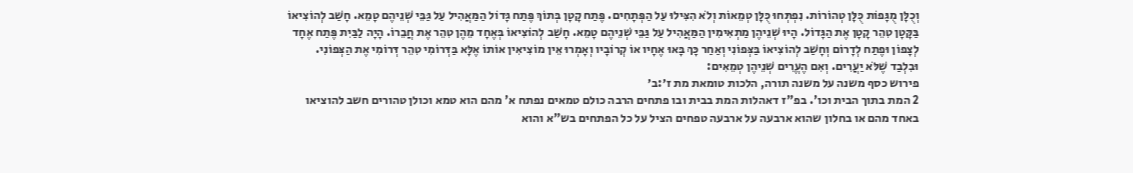וְכֻלָּן מֻגָּפוֹת כֻּלָּן טְהוֹרוֹת. נִפְתְּחוּ כֻּלָּן טְמֵאוֹת וְלֹא הִצִּילוּ עַל הַפְּתָחִים. פֶּתַח קָטָן בְּתוֹךְ פֶּתַח גָּדוֹל הַמַּאֲהִיל עַל גַּבֵּי שְׁנֵיהֶם טָמֵא. חָשַׁב לְהוֹצִיאוֹ בַּקָּטָן טִהֵר קָטָן אֶת הַגָּדוֹל. הָיוּ שְׁנֵיהֶן מַתְאִימִין הַמַּאֲהִיל עַל גַּבֵּי שְׁנֵיהֶם טָמֵא. חָשַׁב לְהוֹצִיאוֹ בְּאֶחָד מֵהֶן טִהֵר אֶת חֲבֵרוֹ. הָיָה לַבַּיִת פֶּתַח אֶחָד לְצָפוֹן וּפֶתַח לְדָרוֹם וְחָשַׁב לְהוֹצִיאוֹ בַּצְּפוֹנִי וְאַחַר כָּךְ בָּאוּ אֶחָיו אוֹ קְרוֹבָיו וְאָמְרוּ אֵין מוֹצִיאִין אוֹתוֹ אֶלָּא בַּדְּרוֹמִי טִהֵר דְּרוֹמִי אֶת הַצְּפוֹנִי. וּבִלְבַד שֶׁלֹּא יַעֲרִים. וְאִם הֶעֱרִים שְׁנֵיהֶן טְמֵאִים:
פירוש כסף משנה על משנה תורה, הלכות טומאת מת ז׳:ב׳
2 המת בתוך הבית וכו'. בפ"ז דאהלות המת בבית ובו פתחים הרבה כולם טמאים נפתח א' מהם הוא טמא וכולן טהורים חשב להוציאו באחד מהם או בחלון שהוא ארבעה על ארבעה טפחים הציל על כל הפתחים בש"א והוא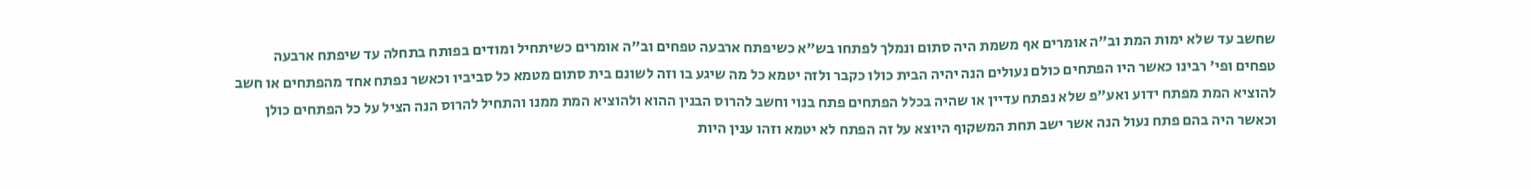שחשב עד שלא ימות המת וב"ה אומרים אף משמת היה סתום ונמלך לפתחו בש"א כשיפתח ארבעה טפחים וב"ה אומרים כשיתחיל ומודים בפותח בתחלה עד שיפתח ארבעה טפחים ופי' רבינו כאשר היו הפתחים כולם נעולים הנה יהיה הבית כולו כקבר ולזה יטמא כל מה שיגע בו וזה לשונם בית סתום מטמא כל סביביו וכאשר נפתח אחד מהפתחים או חשב להוציא המת מפתח ידוע ואע"פ שלא נפתח עדיין או שהיה בכלל הפתחים פתח בנוי וחשב להרוס הבנין ההוא ולהוציא המת ממנו והתחיל להרוס הנה הציל על כל הפתחים כולן וכאשר היה בהם פתח נעול הנה אשר ישב תחת המשקוף היוצא על זה הפתח לא יטמא וזהו ענין היות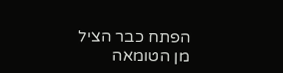הפתח כבר הציל מן הטומאה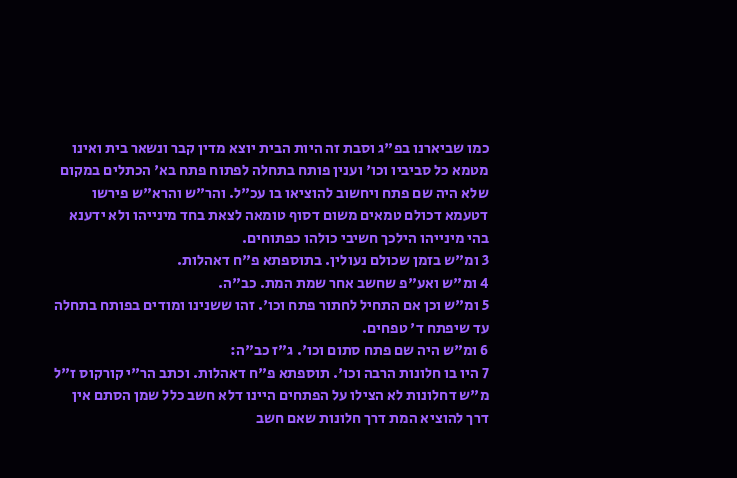כמו שביארנו בפ"ג וסבת זה היות הבית יוצא מדין קבר ונשאר בית ואינו מטמא כל סביביו וכו' וענין פותח בתחלה לפתוח פתח בא' הכתלים במקום שלא היה שם פתח ויחשוב להוציאו בו עכ"ל. והר"ש והרא"ש פירשו דטעמא דכולם טמאים משום דסוף טומאה לצאת בחד מינייהו ולא ידענא בהי מינייהו הילכך חשיבי כולהו כפתוחים.
3 ומ"ש בזמן שכולם נעולין. בתוספתא פ"ח דאהלות.
4 ומ"ש ואע"פ שחשב אחר שמת המת. כב"ה.
5 ומ"ש וכן אם התחיל לחתור פתח וכו'. זהו ששנינו ומודים בפותח בתחלה עד שיפתח ד' טפחים.
6 ומ"ש היה שם פתח סתום וכו'. ג"ז כב"ה:
7 היו בו חלונות הרבה וכו'. תוספתא פ"ח דאהלות. וכתב הר"י קורקוס ז"ל מ"ש דחלונות לא הצילו על הפתחים היינו דלא חשב כלל שמן הסתם אין דרך להוציא המת דרך חלונות שאם חשב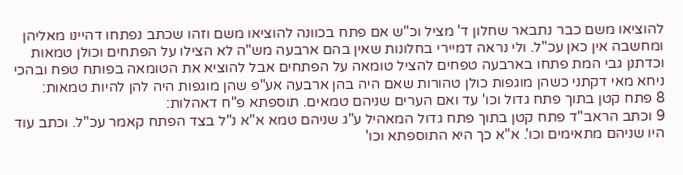להוציאו משם כבר נתבאר שחלון ד' מציל וכ"ש אם פתח בכוונה להוציאו משם וזהו שכתב נפתחו דהיינו מאליהן ומחשבה אין כאן עכ"ל. ולי נראה דמיירי בחלונות שאין בהם ארבעה מש"ה לא הצילו על הפתחים וכולן טמאות וכדתנן גבי המת פתחו בארבעה טפחים להציל טומאה על הפתחים אבל להוציא את הטומאה בפותח טפח ובהכי ניחא מאי דקתני כשהן מוגפות כולן טהורות שאם היה בהן ארבעה אע"פ שהן מוגפות היה להן להיות טמאות:
8 פתח קטן בתוך פתח גדול וכו' עד ואם הערים שניהם טמאים. תוספתא פ"ח דאהלות:
9 וכתב הראב"ד פתח קטן בתוך פתח גדול המאהיל ע"ג שניהם טמא א"א נ"ל בצד הפתח קאמר עכ"ל. וכתב עוד היו שניהם מתאימים וכו'. א"א כך היא התוספתא וכו'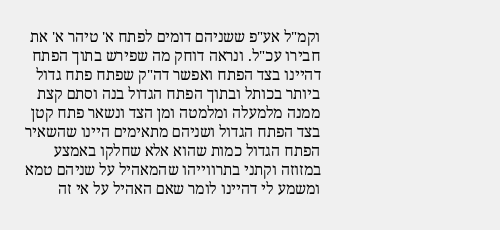וקמ"ל אע"פ ששניהם דומים לפתח א' טיהר א' את חבירו עכ"ל. ונראה דוחק מה שפירש בתוך הפתח דהיינו בצד הפתח ואפשר דה"ק שפתח פתח גדול ביותר בכותל ובתוך הפתח הגדול בנה וסתם קצת ממנה מלמעלה ומלמטה ומן הצד ונשאר פתח קטן בצד הפתח הגדול ושניהם מתאימים היינו שהשאיר הפתח הגדול כמות שהוא אלא שחלקו באמצע במזוזה וקתני בתרווייהו שהמאהיל על שניהם טמא ומשמע לי דהיינו לומר שאם האהיל על אי זה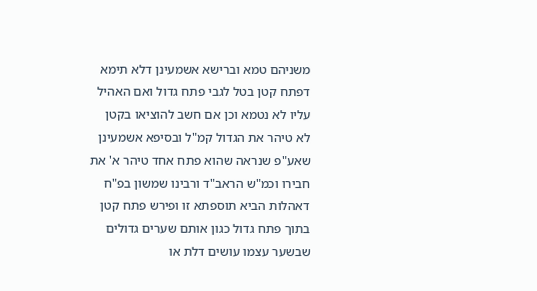משניהם טמא וברישא אשמעינן דלא תימא דפתח קטן בטל לגבי פתח גדול ואם האהיל עליו לא נטמא וכן אם חשב להוציאו בקטן לא טיהר את הגדול קמ"ל ובסיפא אשמעינן שאע"פ שנראה שהוא פתח אחד טיהר א' את חבירו וכמ"ש הראב"ד ורבינו שמשון בפ"ח דאהלות הביא תוספתא זו ופירש פתח קטן בתוך פתח גדול כגון אותם שערים גדולים שבשער עצמו עושים דלת או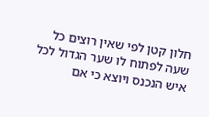חלון קטן לפי שאין רוצים כל שעה לפתוח לו שער הגדול לכל איש הנכנס ויוצא כי אם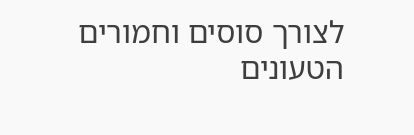לצורך סוסים וחמורים הטעונים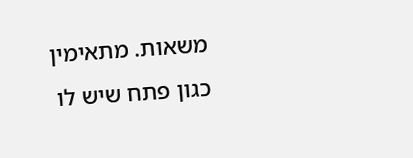משאות. מתאימין כגון פתח שיש לו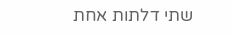שתי דלתות אחת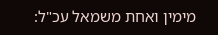מימין ואחת משמאל עכ"ל: